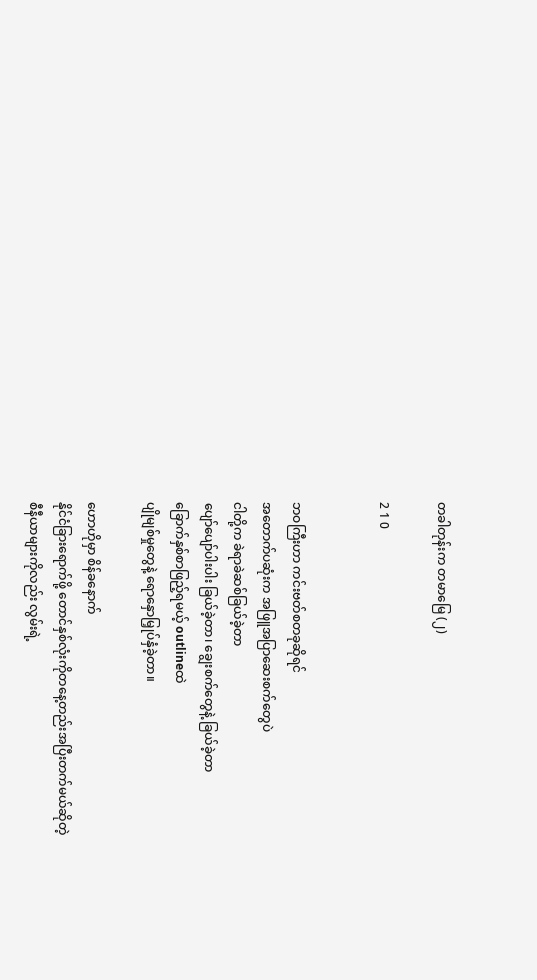တခါတုန်းက တမာမြေ (၂)

2 1 0


ဘဝကြီးဟာ ကင်းဗတ်စတခုဆိုရင်
အတောက်ပဆုံးက အဖြူအပြာဆေးစက်တွေပဲ
ငါတို့က ခဲရာခဲဆစ်ခြယ်ခဲ့တာ
ပျော်ပျော်ပါးပါး ခြယ်ခဲ့တာ၊ ချွေးစက်တွေနဲ့ ခြယ်ခဲ့တာ
ခြောက်နှစ်စာဖြည့်ရမယ့် outlineထဲ
ပျိုမျစ်မှုတွေနဲ့ ရောနှောမြှုပ်နှံခဲ့တာ။

ဟောဟိုမှာ စိန်ခနောက်
နိုင်ငံခြားရောက်ဖို့ တောင်နှစ်လုံးကိုတနေ့တည်းအပြီးတက်မယ်ဆိုတဲ့
စီနီယာများကိုလည်း လွမ်းရဲ့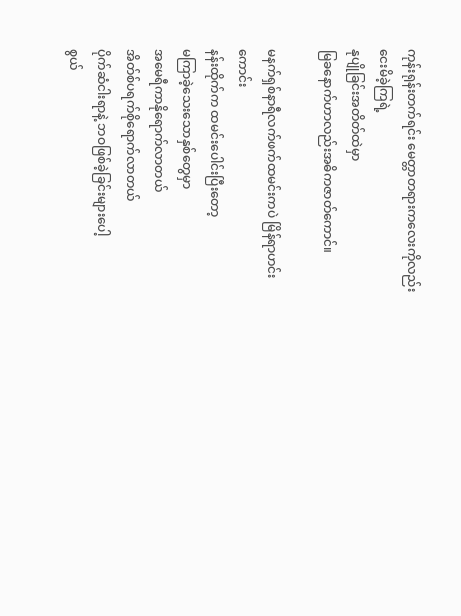ကုန်းရုန်းတက်ရင်း မေတ္တာတရားကလေးကိုလည်း
ငေးမိခဲ့ကြရဲ့
နုပျိုခြင်းအတိတ်ထဲမှာ
မြခနောက်ဟာလည်းအဓိကဇာတ်ကောင်။

မနက်ရှစ်နာရီလက်ဖက်ထမင်းကပဲ မြိန်ရာဟင်းကောင်း
နန်းထိုက်က ထမင်းပေါင်းပြီးတော့
မကြာခဲ့သေးသောနှစ်တွေမှာ
အမေရီကာနိုရောက်လာတယ်
အိတ်စ်ပရက်စိုရောက်လာတယ်
ပိုက်ဆံငါးရာနဲ့ ဘဝဖြစ်ခဲ့ခြင်းများပေါ့
စွယ်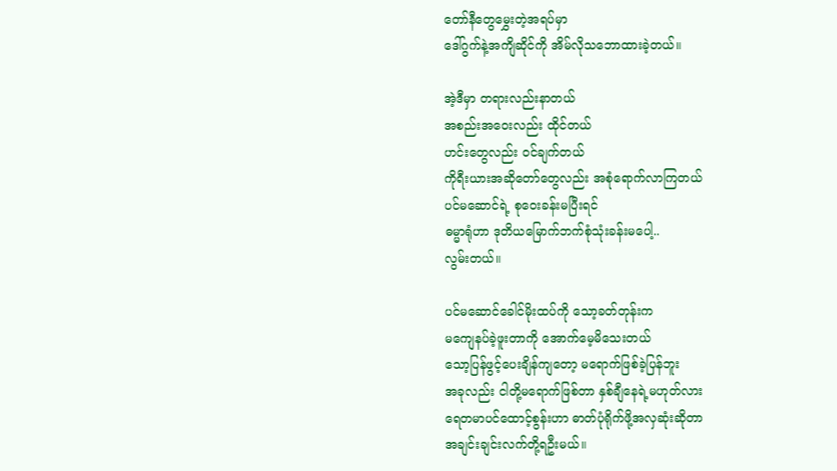တော်နီတွေမွှေးတဲ့အရပ်မှာ
ဒေါ်ဂွက်နဲ့အကျိဆိုင်ကို အိမ်လိုသဘောထားခဲ့တယ်။

အဲ့ဒီမှာ တရားလည်းနာတယ်
အစည်းအဝေးလည်း ထိုင်တယ်
ဟင်းတွေလည်း ဝင်ချက်တယ်
ကိုရီးယားအဆိုတော်တွေလည်း အစုံရောက်လာကြတယ်
ပင်မဆောင်ရဲ့ စုဝေးခန်းမပြီးရင်
ဓမ္မာရုံဟာ ဒုတိယမြောက်ဘက်စုံသုံးခန်းမပေါ့..
လွမ်းတယ်။

ပင်မဆောင်ခေါင်မိုးထပ်ကို သော့ခတ်တုန်းက
မကျေနပ်ခဲ့ဖူးတာကို အောက်မေ့မိသေးတယ်
သော့ပြန်ဖွင့်ပေးချိန်ကျတော့ မရောက်ဖြစ်ခဲ့ပြန်ဘူး
အခုလည်း ငါတို့မရောက်ဖြစ်တာ နှစ်ချီနေရဲ့မဟုတ်လား
ရေတမာပင်ထောင့်စွန်းဟာ ဓာတ်ပုံရိုက်ဖို့အလှဆုံးဆိုတာ
အချင်းချင်းလက်တို့ရဦးမယ်။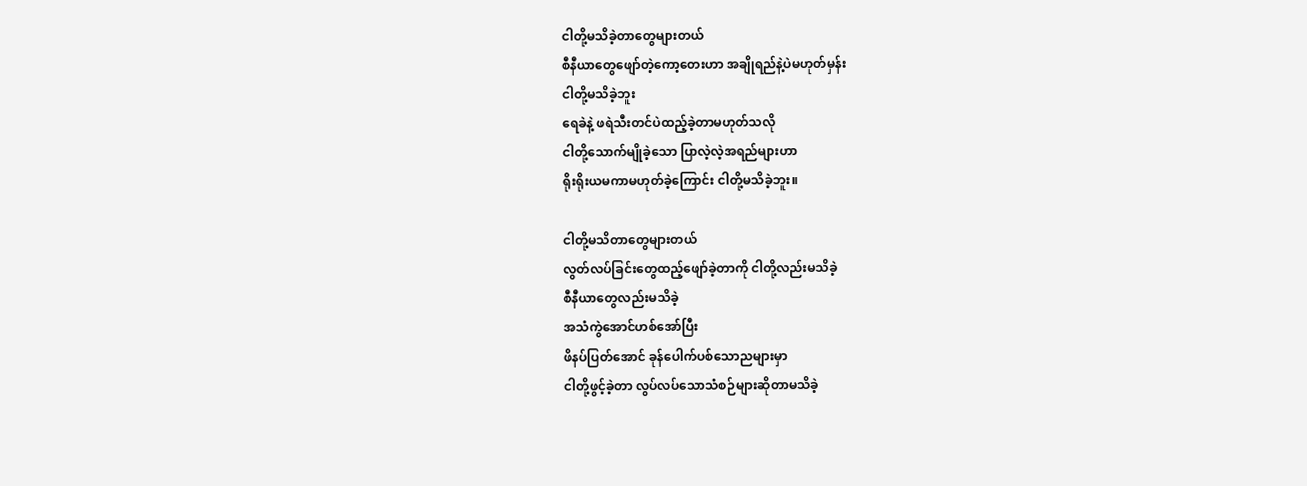ငါတို့မသိခဲ့တာတွေများတယ်
စီနီယာတွေဖျော်တဲ့ကော့တေးဟာ အချိုရည်နဲ့ပဲမဟုတ်မှန်း
ငါတို့မသိခဲ့ဘူး
ရေခဲနဲ့ ဖရဲသီးတင်ပဲထည့်ခဲ့တာမဟုတ်သလို
ငါတို့သောက်မျိုခဲ့သော ပြာလဲ့လဲ့အရည်များဟာ
ရိုးရိုးယမကာမဟုတ်ခဲ့ကြောင်း ငါတို့မသိခဲ့ဘူး။

ငါတို့မသိတာတွေများတယ်
လွတ်လပ်ခြင်းတွေထည့်ဖျော်ခဲ့တာကို ငါတို့လည်းမသိခဲ့
စီနီယာတွေလည်းမသိခဲ့
အသံကွဲအောင်ဟစ်အော်ပြီး
ဖိနပ်ပြတ်အောင် ခုန်ပေါက်ပစ်သောညများမှာ
ငါတို့ဖွင့်ခဲ့တာ လွပ်လပ်သောသံစဉ်များဆိုတာမသိခဲ့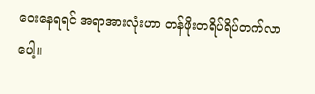ဝေးနေရရင် အရာအားလုံးဟာ တန်ဖိုးတရိပ်ရိပ်တက်လာပေါ့။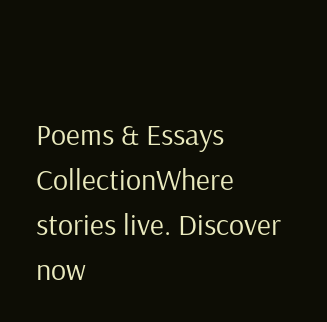Poems & Essays CollectionWhere stories live. Discover now